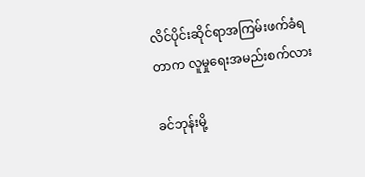လိင်ပိုင်းဆိုင်ရာအကြမ်းဖက်ခံရတာက လူမှုရေးအမည်းစက်လား

ခင်ဘုန်းမို့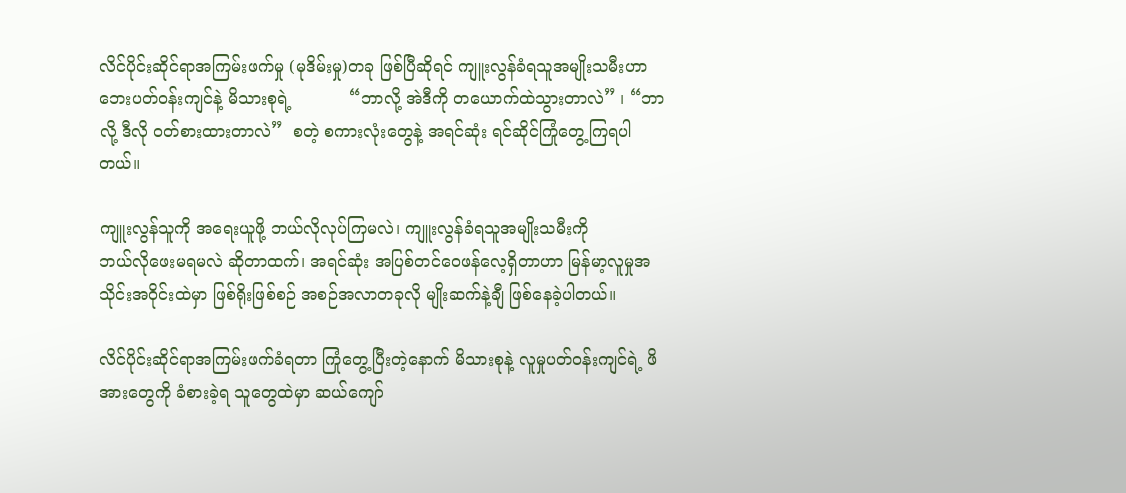လိင်ပိုင်းဆိုင်ရာအကြမ်းဖက်မှု (မုဒိမ်းမှု)တခု ဖြစ်ပြီဆိုရင် ကျူးလွန်ခံရသူအမျိုးသမီးဟာ  ဘေးပတ်ဝန်းကျင်နဲ့ မိသားစုရဲ့           “ဘာလို့ အဲဒီကို တယောက်ထဲသွားတာလဲ” ၊ “ဘာလို့ ဒီလို ဝတ်စားထားတာလဲ”  စတဲ့ စကားလုံးတွေနဲ့ အရင်ဆုံး ရင်ဆိုင်ကြုံတွေ့ကြရပါတယ်။

ကျူးလွန်သူကို အရေးယူဖို့ ဘယ်လိုလုပ်ကြမလဲ၊ ကျူးလွန်ခံရသူအမျိုးသမီးကို                 ဘယ်လိုဖေးမရမလဲ ဆိုတာထက်၊ အရင်ဆုံး အပြစ်တင်ဝေဖန်လေ့ရှိတာဟာ မြန်မာ့လူမှုအသိုင်းအဝိုင်းထဲမှာ ဖြစ်ရိုးဖြစ်စဉ် အစဉ်အလာတခုလို မျိုးဆက်နဲ့ချီ ဖြစ်နေခဲ့ပါတယ်။

လိင်ပိုင်းဆိုင်ရာအကြမ်းဖက်ခံရတာ ကြုံတွေ့ပြီးတဲ့နောက် မိသားစုနဲ့ လူမှုပတ်ဝန်းကျင်ရဲ့ ဖိအားတွေကို ခံစားခဲ့ရ သူတွေထဲမှာ ဆယ်ကျော်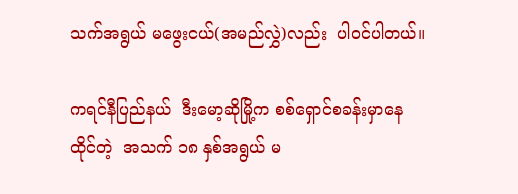သက်အရွယ် မဖွေးငယ်(အမည်လွှဲ)လည်း  ပါဝင်ပါတယ်။

ကရင်နီပြည်နယ်  ဒီးမော့ဆိုမြို့က စစ်ရှောင်စခန်းမှာနေထိုင်တဲ့  အသက် ၁၈ နှစ်အရွယ် မ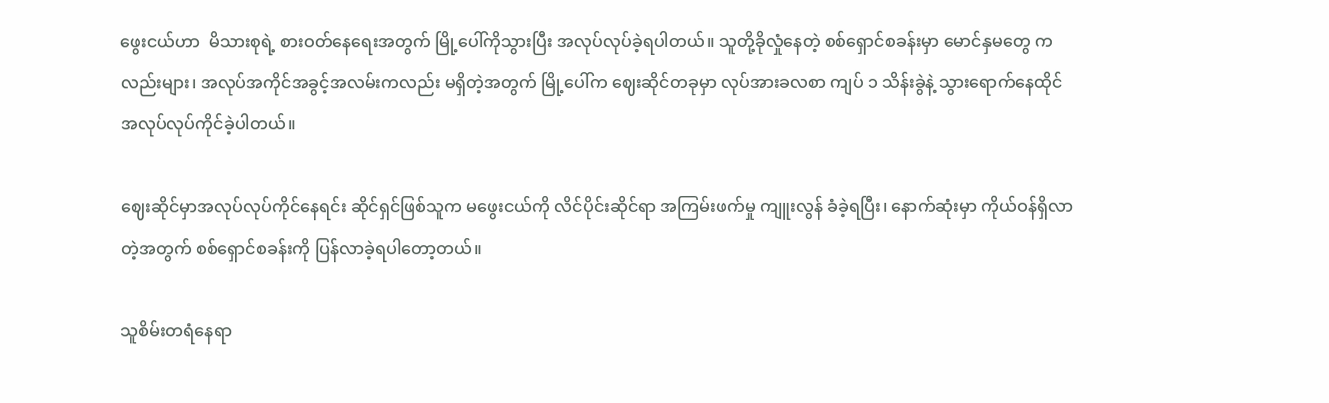ဖွေးငယ်ဟာ  မိသားစုရဲ့ စားဝတ်နေရေးအတွက် မြို့ပေါ်ကိုသွားပြီး အလုပ်လုပ်ခဲ့ရပါတယ်။ သူတို့ခိုလှုံနေတဲ့ စစ်ရှောင်စခန်းမှာ မောင်နှမတွေ ကလည်းများ၊ အလုပ်အကိုင်အခွင့်အလမ်းကလည်း မရှိတဲ့အတွက် မြို့ပေါ်က ဈေးဆိုင်တခုမှာ လုပ်အားခလစာ ကျပ် ၁ သိန်းခွဲနဲ့ သွားရောက်နေထိုင် အလုပ်လုပ်ကိုင်ခဲ့ပါတယ်။

ဈေးဆိုင်မှာအလုပ်လုပ်ကိုင်နေရင်း ဆိုင်ရှင်ဖြစ်သူက မဖွေးငယ်ကို လိင်ပိုင်းဆိုင်ရာ အကြမ်းဖက်မှု ကျူးလွန် ခံခဲ့ရပြီး၊ နောက်ဆုံးမှာ ကိုယ်ဝန်ရှိလာတဲ့အတွက် စစ်ရှောင်စခန်းကို ပြန်လာခဲ့ရပါတော့တယ်။

သူစိမ်းတရံနေရာ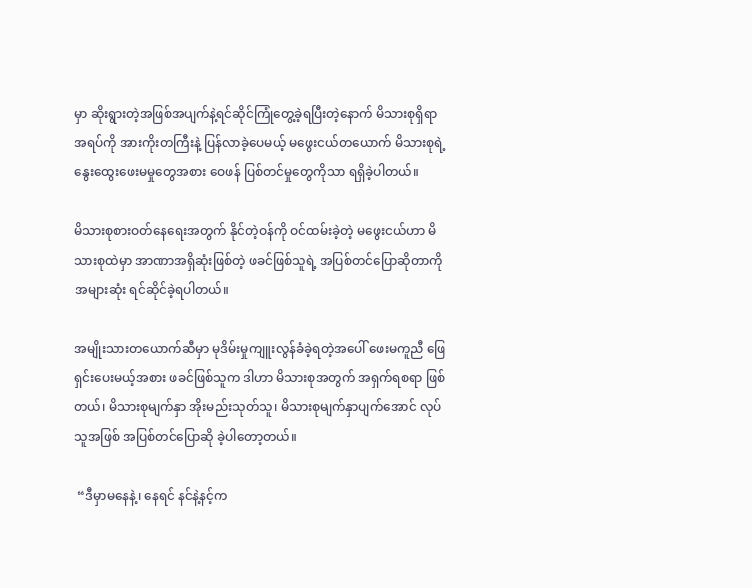မှာ ဆိုးရွားတဲ့အဖြစ်အပျက်နဲ့ရင်ဆိုင်ကြုံတွေ့ခဲ့ရပြီးတဲ့နောက် မိသားစုရှိရာအရပ်ကို အားကိုးတကြီးနဲ့ ပြန်လာခဲ့ပေမယ့် မဖွေးငယ်တယောက် မိသားစုရဲ့ နွေးထွေးဖေးမမှုတွေအစား ဝေဖန် ပြစ်တင်မှုတွေကိုသာ ရရှိခဲ့ပါတယ်။

မိသားစုစားဝတ်နေရေးအတွက် နိုင်တဲ့ဝန်ကို ဝင်ထမ်းခဲ့တဲ့ မဖွေးငယ်ဟာ မိသားစုထဲမှာ အာဏာအရှိဆုံးဖြစ်တဲ့ ဖခင်ဖြစ်သူရဲ့ အပြစ်တင်ပြောဆိုတာကို အများဆုံး ရင်ဆိုင်ခဲ့ရပါတယ်။

အမျိုးသားတယောက်ဆီမှာ မုဒိမ်းမှုကျူးလွန်ခံခဲ့ရတဲ့အပေါ် ဖေးမကူညီ ဖြေရှင်းပေးမယ့်အစား ဖခင်ဖြစ်သူက ဒါဟာ မိသားစုအတွက် အရှက်ရစရာ ဖြစ်တယ်၊ မိသားစုမျက်နှာ အိုးမည်းသုတ်သူ၊ မိသားစုမျက်နှာပျက်အောင် လုပ်သူအဖြစ် အပြစ်တင်ပြောဆို ခဲ့ပါတော့တယ်။

 “ဒီမှာမနေနဲ့၊ နေရင် နင်နဲ့နင့်က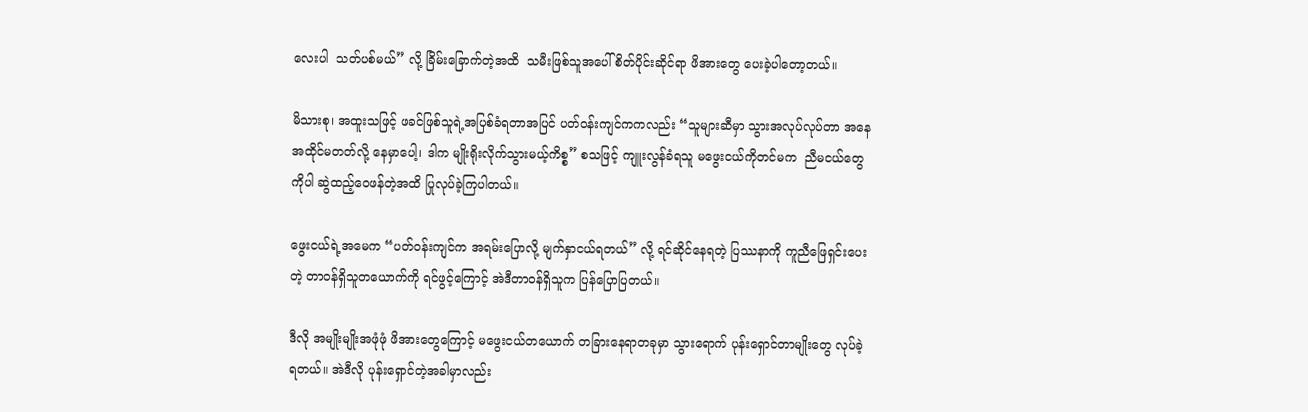လေးပါ  သတ်ပစ်မယ်” လို့ ခြိမ်းခြောက်တဲ့အထိ  သမီးဖြစ်သူအပေါ် စိတ်ပိုင်းဆိုင်ရာ ဖိအားတွေ ပေးခဲ့ပါတော့တယ်။

မိသားစု၊ အထူးသဖြင့် ဖခင်ဖြစ်သူရဲ့အပြစ်ခံရတာအပြင် ပတ်ဝန်းကျင်ကကလည်း “သူများဆီမှာ သွားအလုပ်လုပ်တာ အနေအထိုင်မတတ်လို့ နေမှာပေါ့၊ ဒါက မျိုးရိုးလိုက်သွားမယ့်ကိစ္စ” စသဖြင့် ကျူးလွန်ခံရသူ မဖွေးငယ်ကိုတင်မက  ညီမငယ်တွေကိုပါ ဆွဲထည့်ဝေဖန်တဲ့အထိ ပြုလုပ်ခဲ့ကြပါတယ်။

ဖွေးငယ်ရဲ့အမေက “ပတ်ဝန်းကျင်က အရမ်းပြောလို့ မျက်နှာငယ်ရတယ်” လို့ ရင်ဆိုင်နေရတဲ့ ပြဿနာကို ကူညီဖြေရှင်းပေးတဲ့ တာဝန်ရှိသူတယောက်ကို ရင်ဖွင့်ကြောင့် အဲဒီတာဝန်ရှိသူက ပြန်ပြောပြတယ်။

ဒီလို အမျိုးမျိုးအဖုံဖုံ ဖိအားတွေကြောင့် မဖွေးငယ်တယောက် တခြားနေရာတခုမှာ သွားရောက် ပုန်းရှောင်တာမျိုးတွေ လုပ်ခဲ့ရတယ်။ အဲဒီလို ပုန်းရှောင်တဲ့အခါမှာလည်း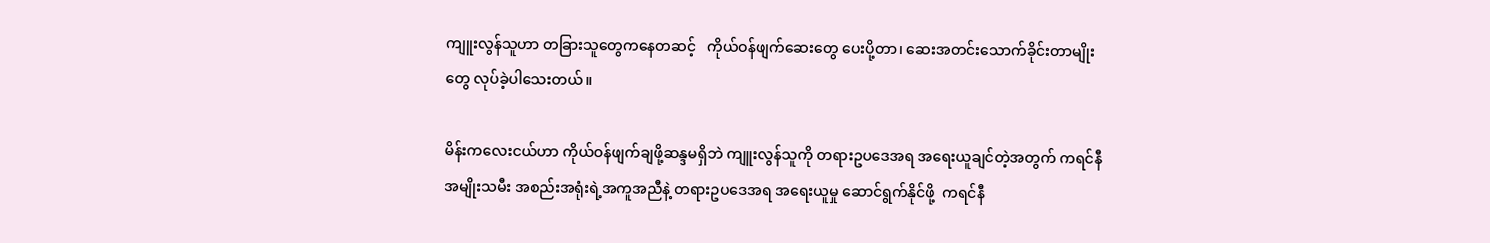ကျူးလွန်သူဟာ တခြားသူတွေကနေတဆင့်   ကိုယ်ဝန်ဖျက်ဆေးတွေ ပေးပို့တာ၊ ဆေးအတင်းသောက်ခိုင်းတာမျိုးတွေ လုပ်ခဲ့ပါသေးတယ်။

မိန်းကလေးငယ်ဟာ ကိုယ်ဝန်ဖျက်ချဖို့ဆန္ဒမရှိဘဲ ကျူးလွန်သူကို တရားဥပဒေအရ အရေးယူချင်တဲ့အတွက် ကရင်နီအမျိုးသမီး အစည်းအရုံးရဲ့အကူအညီနဲ့ တရားဥပဒေအရ အရေးယူမှု ဆောင်ရွက်နိုင်ဖို့  ကရင်နီ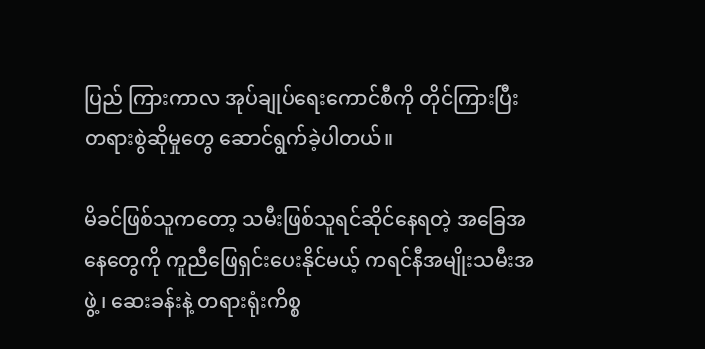ပြည် ကြားကာလ အုပ်ချုပ်ရေးကောင်စီကို တိုင်ကြားပြီး တရားစွဲဆိုမှုတွေ ဆောင်ရွက်ခဲ့ပါတယ်။

မိခင်ဖြစ်သူကတော့ သမီးဖြစ်သူရင်ဆိုင်နေရတဲ့ အခြေအနေတွေကို ကူညီဖြေရှင်းပေးနိုင်မယ့် ကရင်နီအမျိုးသမီးအဖွဲ့၊ ဆေးခန်းနဲ့ တရားရုံးကိစ္စ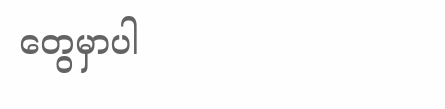တွေမှာပါ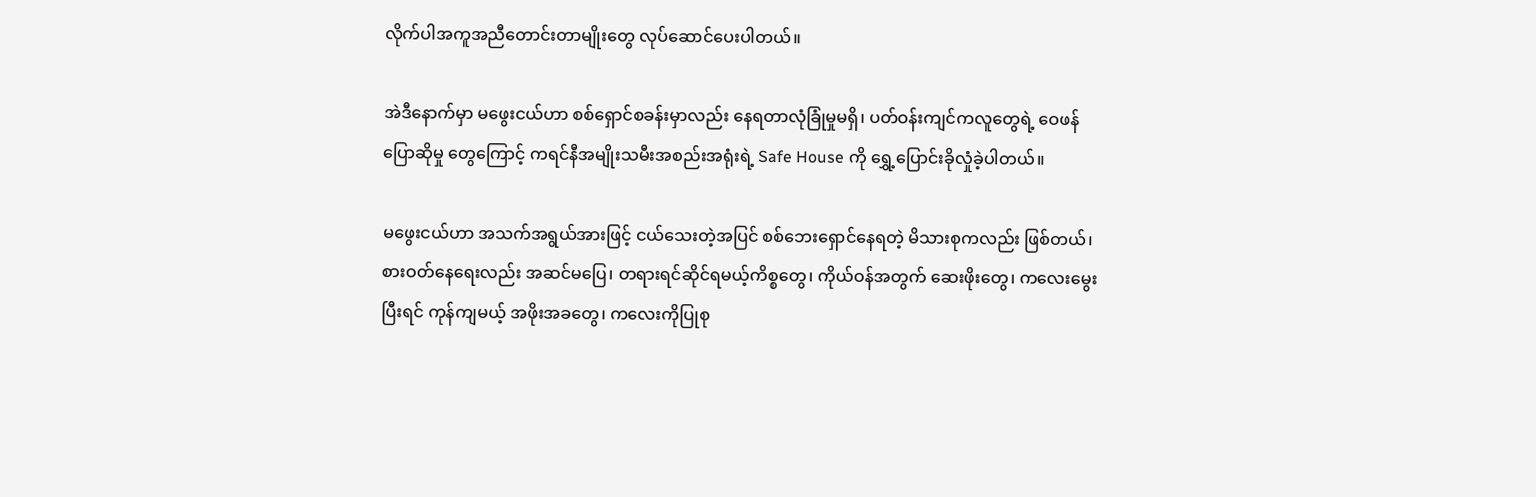လိုက်ပါအကူအညီတောင်းတာမျိုးတွေ လုပ်ဆောင်ပေးပါတယ်။

အဲဒီနောက်မှာ မဖွေးငယ်ဟာ စစ်ရှောင်စခန်းမှာလည်း နေရတာလုံခြုံမှုမရှိ၊ ပတ်ဝန်းကျင်ကလူတွေရဲ့ ဝေဖန်ပြောဆိုမှု တွေကြောင့် ကရင်နီအမျိုးသမီးအစည်းအရုံးရဲ့ Safe House ကို ရွှေ့ပြောင်းခိုလှုံခဲ့ပါတယ်။

မဖွေးငယ်ဟာ အသက်အရွယ်အားဖြင့် ငယ်သေးတဲ့အပြင် စစ်ဘေးရှောင်နေရတဲ့ မိသားစုကလည်း ဖြစ်တယ်၊ စားဝတ်နေရေးလည်း အဆင်မပြေ၊ တရားရင်ဆိုင်ရမယ့်ကိစ္စတွေ၊ ကိုယ်ဝန်အတွက် ဆေးဖိုးတွေ၊ ကလေးမွေးပြီးရင် ကုန်ကျမယ့် အဖိုးအခတွေ၊ ကလေးကိုပြုစု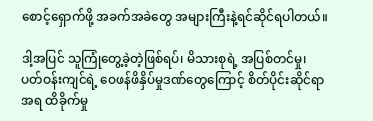စောင့်ရှောက်ဖို့ အခက်အခဲတွေ အများကြီးနဲ့ရင်ဆိုင်ရပါတယ်။

ဒါ့အပြင် သူကြုံတွေ့ခဲ့တဲ့ဖြစ်ရပ်၊ မိသားစုရဲ့ အပြစ်တင်မှု၊  ပတ်ဝန်းကျင်ရဲ့ ဝေဖန်ဖိနှိပ်မှုဒဏ်တွေကြောင့် စိတ်ပိုင်းဆိုင်ရာအရ ထိခိုက်မှု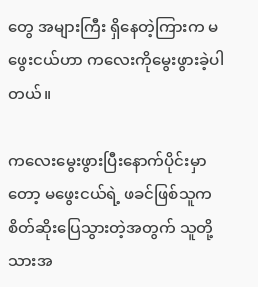တွေ အများကြီး ရှိနေတဲ့ကြားက မဖွေးငယ်ဟာ ကလေးကိုမွေးဖွားခဲ့ပါတယ်။

ကလေးမွေးဖွားပြီးနောက်ပိုင်းမှာတော့ မဖွေးငယ်ရဲ့ ဖခင်ဖြစ်သူက စိတ်ဆိုးပြေသွားတဲ့အတွက် သူတို့သားအ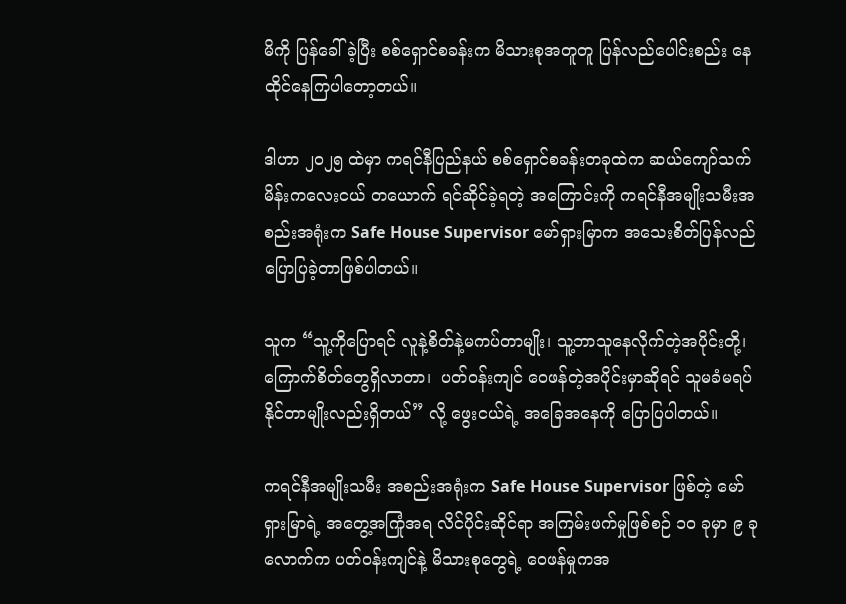မိကို ပြန်ခေါ်ခဲ့ပြီး စစ်ရှောင်စခန်းက မိသားစုအတူတူ ပြန်လည်ပေါင်းစည်း နေထိုင်နေကြပါတော့တယ်။

ဒါဟာ ၂၀၂၅ ထဲမှာ ကရင်နီပြည်နယ် စစ်ရှောင်စခန်းတခုထဲက ဆယ်ကျော်သက် မိန်းကလေးငယ် တယောက် ရင်ဆိုင်ခဲ့ရတဲ့ အကြောင်းကို ကရင်နီအမျိုးသမီးအစည်းအရုံးက Safe House Supervisor မော်ရှားမြာက အသေးစိတ်ပြန်လည် ပြောပြခဲ့တာဖြစ်ပါတယ်။

သူက “သူ့ကိုပြောရင် လူနဲ့စိတ်နဲ့မကပ်တာမျိုး၊ သူ့ဘာသူနေလိုက်တဲ့အပိုင်းတို့၊ ကြောက်စိတ်တွေရှိလာတာ၊  ပတ်ဝန်းကျင် ဝေဖန်တဲ့အပိုင်းမှာဆိုရင် သူမခံမရပ်နိုင်တာမျိုးလည်းရှိတယ်” လို့ ဖွေးငယ်ရဲ့ အခြေအနေကို ပြောပြပါတယ်။

ကရင်နီအမျိုးသမီး အစည်းအရုံးက Safe House Supervisor ဖြစ်တဲ့ မော်ရှားမြာရဲ့ အတွေ့အကြုံအရ လိင်ပိုင်းဆိုင်ရာ အကြမ်းဖက်မှုဖြစ်စဉ် ၁၀ ခုမှာ ၉ ခုလောက်က ပတ်ဝန်းကျင်နဲ့ မိသားစုတွေရဲ့ ဝေဖန်မှုကအ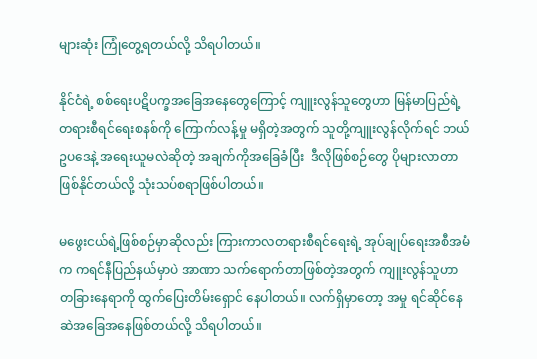များဆုံး ကြုံတွေ့ရတယ်လို့ သိရပါတယ်။

နိုင်ငံရဲ့ စစ်ရေးပဋိပက္ခအခြေအနေတွေကြောင့် ကျူးလွန်သူတွေဟာ မြန်မာပြည်ရဲ့ တရားစီရင်ရေးစနစ်ကို ကြောက်လန့်မှု မရှိတဲ့အတွက် သူတို့ကျူးလွန်လိုက်ရင် ဘယ်ဥပဒေနဲ့ အရေးယူမလဲဆိုတဲ့ အချက်ကိုအခြေခံပြီး  ဒီလိုဖြစ်စဉ်တွေ ပိုများလာတာဖြစ်နိုင်တယ်လို့ သုံးသပ်စရာဖြစ်ပါတယ်။

မဖွေးငယ်ရဲ့ဖြစ်စဉ်မှာဆိုလည်း ကြားကာလတရားစီရင်ရေးရဲ့ အုပ်ချုပ်ရေးအစီအမံက ကရင်နီပြည်နယ်မှာပဲ အာဏာ သက်ရောက်တာဖြစ်တဲ့အတွက် ကျူးလွန်သူဟာ တခြားနေရာကို ထွက်ပြေးတိမ်းရှောင် နေပါတယ်။ လက်ရှိမှာတော့ အမှု ရင်ဆိုင်နေဆဲအခြေအနေဖြစ်တယ်လို့ သိရပါတယ်။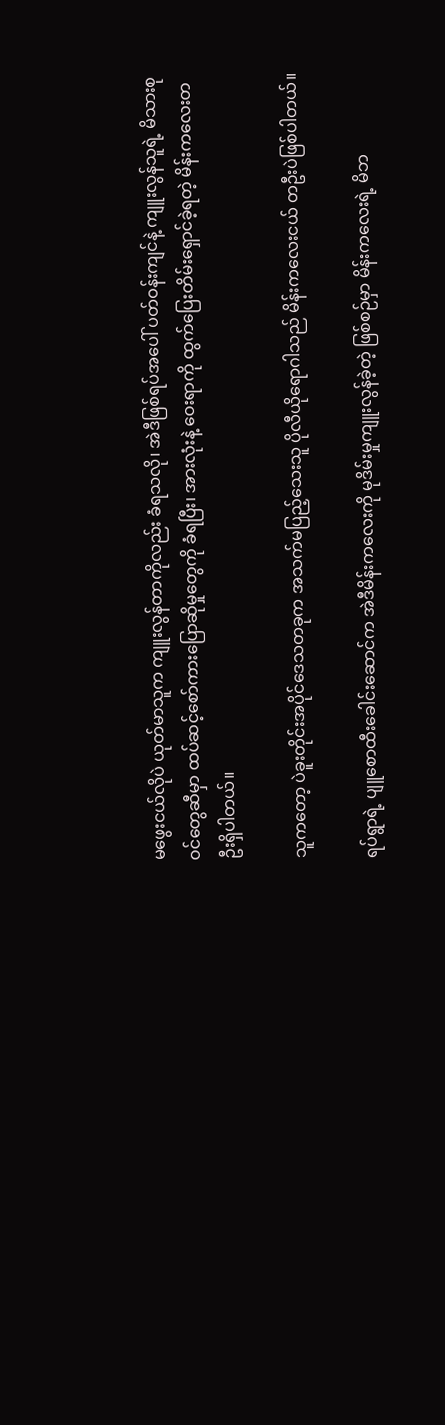မဖွေးငယ်လိုပဲ ယုတ်မာသူက ကျူးလွန်တာကိုလည်း ခံရသလို၊ အဲဒီဖြစ်ရပ်အပေါ် ပတ်ဝန်းကျင်နဲ့ ကျူးလွန်သူရဲ့ မိသားစုဝင်တွေဆီမှာ ထပ်ဆင့်စော်ကားပြောဆိုမှုတွေကို ခံရပြီး၊ အားလုံးနဲ့ ဝေးရာကို ထွက်ပြေးတိမ်းရှောင်ခဲ့ရတဲ့ မိန်းကလေးတဦးရှိပါတယ်။

သူကတော့ ပဲခူးတိုင်းအပိုင်ဒေသတခုက အသက်မပြည့်သေးသူ ပိုလီယိုရောဂါသည် မိန်းကလေးငယ် တဦးပဲဖြစ်ပါတယ်။

ရပ်ရွာရဲ့ ပျူစောထီးခေါင်းဆောင်က အဲဒီမိန်းကလေးကို မုဒိမ်းမှုကျူးလွန်ခဲ့တဲ့ ဖြစ်စဉ်မှာ မိန်းကလေးရဲ့ မိဘ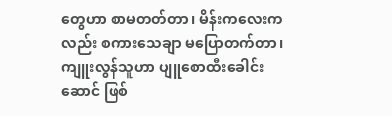တွေဟာ စာမတတ်တာ၊ မိန်းကလေးကလည်း စကားသေချာ မပြောတက်တာ၊ ကျူးလွန်သူဟာ ပျူစောထီးခေါင်းဆောင် ဖြစ်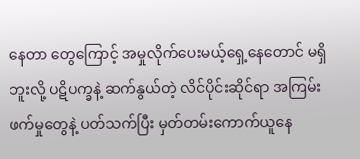နေတာ တွေကြောင့် အမှုလိုက်ပေးမယ့်ရှေ့နေတောင် မရှိဘူးလို့ ပဋိပက္ခနဲ့ ဆက်နွယ်တဲ့ လိင်ပိုင်းဆိုင်ရာ အကြမ်းဖက်မှုတွေနဲ့ ပတ်သက်ပြီး မှတ်တမ်းကောက်ယူနေ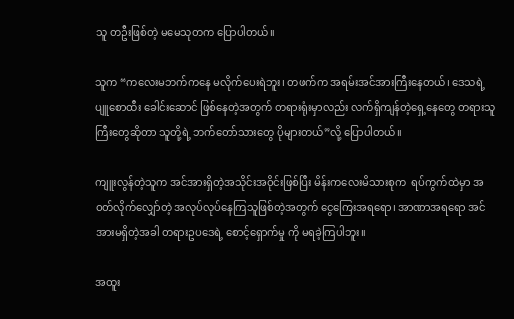သူ တဦးဖြစ်တဲ့ မမေသုတက ပြောပါတယ်။

သူက “ကလေးမဘက်ကနေ မလိုက်ပေးရဲဘူး၊ တဖက်က အရမ်းအင်အားကြီးနေတယ်၊ ဒေသရဲ့ ပျူစောထီး ခေါင်းဆောင် ဖြစ်နေတဲ့အတွက် တရားရုံးမှာလည်း လက်ရှိကျန်တဲ့ရှေ့နေတွေ တရားသူကြီးတွေဆိုတာ သူတို့ရဲ့ ဘက်တော်သားတွေ ပိုများတယ်”လို့ ပြောပါတယ်။

ကျူးလွန်တဲ့သူက အင်အားရှိတဲ့အသိုင်းအဝိုင်းဖြစ်ပြီး မိန်းကလေးမိသားစုက  ရပ်ကွက်ထဲမှာ အဝတ်လိုက်လျှော်တဲ့ အလုပ်လုပ်နေကြသူဖြစ်တဲ့အတွက် ငွေကြေးအရရော၊ အာဏာအရရော အင်အားမရှိတဲ့အခါ တရားဥပဒေရဲ့ စောင့်ရှောက်မှု ကို မရခဲ့ကြပါဘူး။

အထူး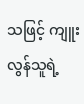သဖြင့် ကျူးလွန်သူရဲ့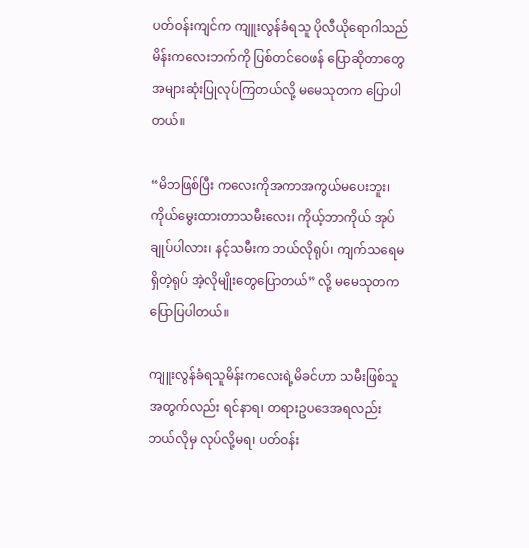ပတ်ဝန်းကျင်က ကျူးလွန်ခံရသူ ပိုလီယိုရောဂါသည်မိန်းကလေးဘက်ကို ပြစ်တင်ဝေဖန် ပြောဆိုတာတွေ အများဆုံးပြုလုပ်ကြတယ်လို့ မမေသုတက ပြောပါတယ်။

“မိဘဖြစ်ပြီး ကလေးကိုအကာအကွယ်မပေးဘူး၊ ကိုယ်မွေးထားတာသမီးလေး၊ ကိုယ့်ဘာကိုယ် အုပ်ချုပ်ပါလား၊ နင့်သမီးက ဘယ်လိုရုပ်၊ ကျက်သရေမရှိတဲ့ရုပ် အဲ့လိုမျိုးတွေပြောတယ်” လို့ မမေသုတက ပြောပြပါတယ်။

ကျူးလွန်ခံရသူမိန်းကလေးရဲ့မိခင်ဟာ သမီးဖြစ်သူအတွက်လည်း ရင်နာရ၊ တရားဥပဒေအရလည်း ဘယ်လိုမှ လုပ်လို့မရ၊ ပတ်ဝန်း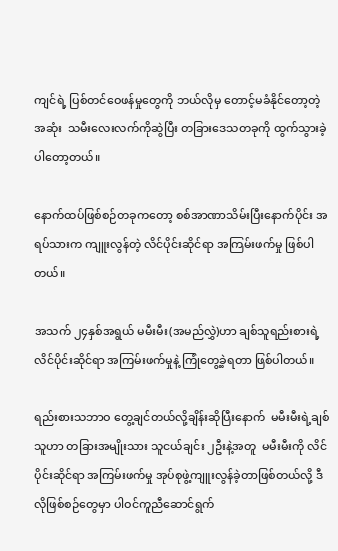ကျင်ရဲ့ ပြစ်တင်ဝေဖန်မှုတွေကို ဘယ်လိုမှ တောင့်မခံနိုင်တော့တဲ့အဆုံး  သမီးလေးလက်ကိုဆွဲပြီး တခြားဒေသတခုကို ထွက်သွားခဲ့ပါတော့တယ်။

နောက်ထပ်ဖြစ်စဉ်တခုကတော့ စစ်အာဏာသိမ်းပြီးနောက်ပိုင်း အရပ်သားက ကျူးလွန်တဲ့ လိင်ပိုင်းဆိုင်ရာ အကြမ်းဖက်မှု ဖြစ်ပါတယ်။

အသက် ၂၄နှစ်အရွယ် မမီးမီး(အမည်လွှဲ)ဟာ ချစ်သူရည်းစားရဲ့ လိင်ပိုင်းဆိုင်ရာ အကြမ်းဖက်မှုနဲ့ ကြုံတွေ့ခဲ့ရတာ ဖြစ်ပါတယ်။

ရည်းစားသဘာဝ တွေ့ချင်တယ်လို့ချိန်းဆိုပြီးနောက်  မမီးမီးရဲ့ချစ်သူဟာ တခြားအမျိုးသား သူငယ်ချင်း ၂ဦးနဲ့အတူ  မမီးမီးကို လိင်ပိုင်းဆိုင်ရာ အကြမ်းဖက်မှု အုပ်စုဖွဲ့ကျူးလွန်ခဲ့တာဖြစ်တယ်လို့ ဒီလိုဖြစ်စဉ်တွေမှာ ပါဝင်ကူညီဆောင်ရွက်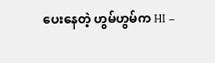ပေးနေတဲ့ ဟွမ်ဟွမ်က HI –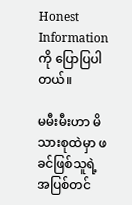Honest Information ကို ပြောပြပါတယ်။

မမီးမီးဟာ မိသားစုထဲမှာ ဖခင်ဖြစ်သူရဲ့ အပြစ်တင်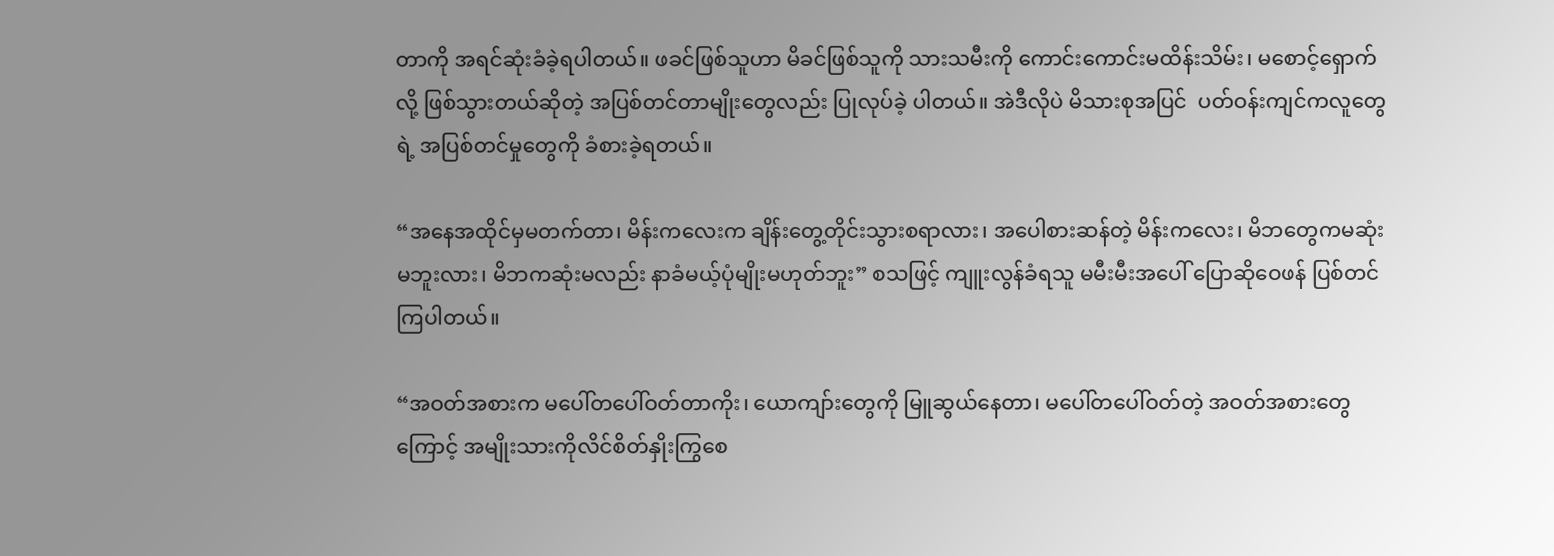တာကို အရင်ဆုံးခံခဲ့ရပါတယ်။ ဖခင်ဖြစ်သူဟာ မိခင်ဖြစ်သူကို သားသမီးကို ကောင်းကောင်းမထိန်းသိမ်း၊ မစောင့်ရှောက်လို့ ဖြစ်သွားတယ်ဆိုတဲ့ အပြစ်တင်တာမျိုးတွေလည်း ပြုလုပ်ခဲ့ ပါတယ်။ အဲဒီလိုပဲ မိသားစုအပြင်  ပတ်ဝန်းကျင်ကလူတွေရဲ့ အပြစ်တင်မှုတွေကို ခံစားခဲ့ရတယ်။

“အနေအထိုင်မှမတက်တာ၊ မိန်းကလေးက ချိန်းတွေ့တိုင်းသွားစရာလား၊ အပေါစားဆန်တဲ့ မိန်းကလေး၊ မိဘတွေကမဆုံးမဘူးလား၊ မိဘကဆုံးမလည်း နာခံမယ့်ပုံမျိုးမဟုတ်ဘူး” စသဖြင့် ကျူးလွန်ခံရသူ မမီးမီးအပေါ် ပြောဆိုဝေဖန် ပြစ်တင်ကြပါတယ်။

“အဝတ်အစားက မပေါ်တပေါ်ဝတ်တာကိုး၊ ယောကျာ်းတွေကို မြူဆွယ်နေတာ၊ မပေါ်တပေါ်ဝတ်တဲ့ အဝတ်အစားတွေကြောင့် အမျိုးသားကိုလိင်စိတ်နှိုးကြွစေ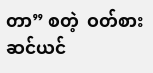တာ” စတဲ့  ဝတ်စားဆင်ယင်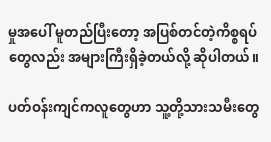မှုအပေါ် မူတည်ပြီးတော့ အပြစ်တင်တဲ့ကိစ္စရပ်တွေလည်း အများကြီးရှိခဲ့တယ်လို့ ဆိုပါတယ်။

ပတ်ဝန်းကျင်ကလူတွေဟာ သူ့တို့သားသမီးတွေ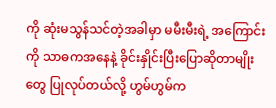ကို ဆုံးမသွန်သင်တဲ့အခါမှာ မမီးမီးရဲ့ အကြောင်းကို သာဓကအနေနဲ့ ခိုင်းနှိုင်းပြီးပြောဆိုတာမျိုးတွေ ပြုလုပ်တယ်လို့ ဟွမ်ဟွမ်က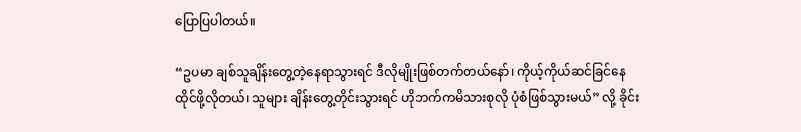ပြောပြပါတယ်။

“ဥပမာ ချစ်သူချိန်းတွေ့တဲ့နေရာသွားရင် ဒီလိုမျိုးဖြစ်တက်တယ်နော်၊ ကိုယ့်ကိုယ်ဆင်ခြင်နေထိုင်ဖို့လိုတယ်၊ သူများ ချိန်းတွေ့တိုင်းသွားရင် ဟိုဘက်ကမိသားစုလို ပုံစံဖြစ်သွားမယ်” လို့ ခိုင်း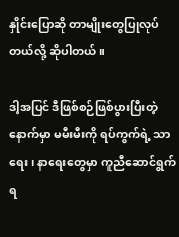နှိုင်းပြောဆို တာမျိုးတွေပြုလုပ်တယ်လို့ ဆိုပါတယ်။

ဒါ့အပြင် ဒီဖြစ်စဉ်ဖြစ်ပွားပြီးတဲ့နောက်မှာ မမီးမီးကို ရပ်ကွက်ရဲ့ သာရေး၊ နာရေးတွေမှာ ကူညီဆောင်ရွက်ရ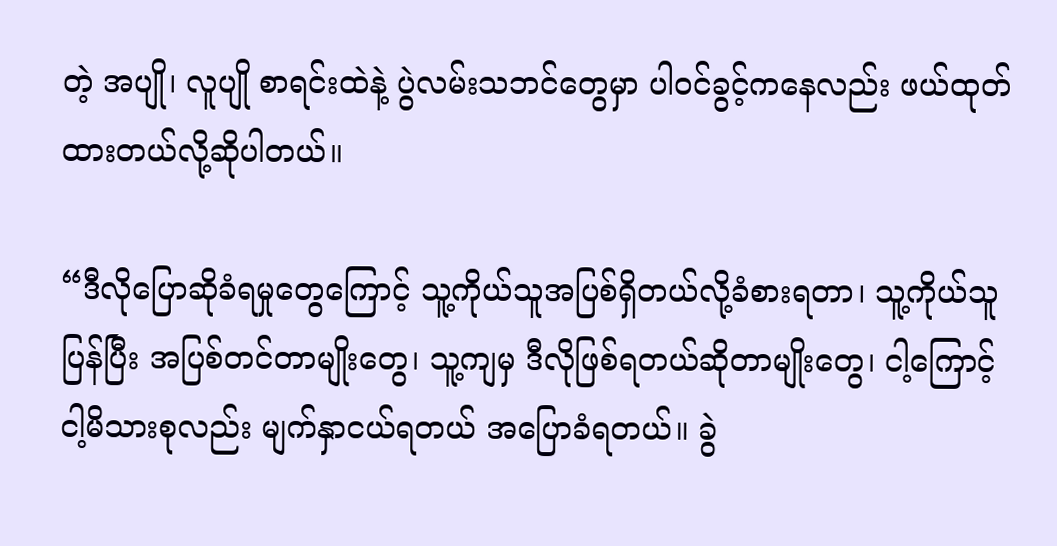တဲ့ အပျို၊ လူပျို စာရင်းထဲနဲ့ ပွဲလမ်းသဘင်တွေမှာ ပါဝင်ခွင့်ကနေလည်း ဖယ်ထုတ်ထားတယ်လို့ဆိုပါတယ်။

“ဒီလိုပြောဆိုခံရမှုတွေကြောင့် သူ့ကိုယ်သူအပြစ်ရှိတယ်လို့ခံစားရတာ၊ သူ့ကိုယ်သူပြန်ပြီး အပြစ်တင်တာမျိုးတွေ၊ သူ့ကျမှ ဒီလိုဖြစ်ရတယ်ဆိုတာမျိုးတွေ၊ ငါ့ကြောင့်ငါ့မိသားစုလည်း မျက်နှာငယ်ရတယ် အပြောခံရတယ်။ ခွဲ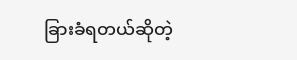ခြားခံရတယ်ဆိုတဲ့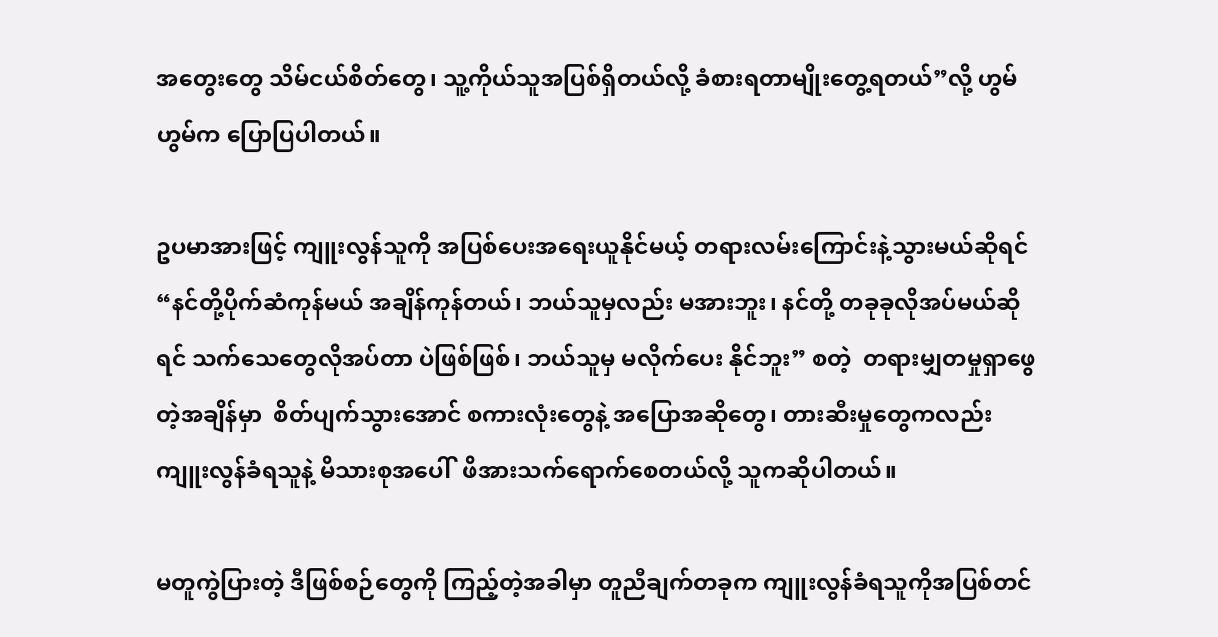အတွေးတွေ သိမ်ငယ်စိတ်တွေ၊ သူ့ကိုယ်သူအပြစ်ရှိတယ်လို့ ခံစားရတာမျိုးတွေ့ရတယ်”လို့ ဟွမ်ဟွမ်က ပြောပြပါတယ်။

ဥပမာအားဖြင့် ကျူးလွန်သူကို အပြစ်ပေးအရေးယူနိုင်မယ့် တရားလမ်းကြောင်းနဲ့သွားမယ်ဆိုရင်  “နင်တို့ပိုက်ဆံကုန်မယ် အချိန်ကုန်တယ်၊ ဘယ်သူမှလည်း မအားဘူး၊ နင်တို့ တခုခုလိုအပ်မယ်ဆိုရင် သက်သေတွေလိုအပ်တာ ပဲဖြစ်ဖြစ်၊ ဘယ်သူမှ မလိုက်ပေး နိုင်ဘူး” စတဲ့  တရားမျှတမှုရှာဖွေတဲ့အချိန်မှာ  စိတ်ပျက်သွားအောင် စကားလုံးတွေနဲ့ အပြောအဆိုတွေ၊ တားဆီးမှုတွေကလည်း ကျူးလွန်ခံရသူနဲ့ မိသားစုအပေါ်  ဖိအားသက်ရောက်စေတယ်လို့ သူကဆိုပါတယ်။

မတူကွဲပြားတဲ့ ဒီဖြစ်စဉ်တွေကို ကြည့်တဲ့အခါမှာ တူညီချက်တခုက ကျူးလွန်ခံရသူကိုအပြစ်တင်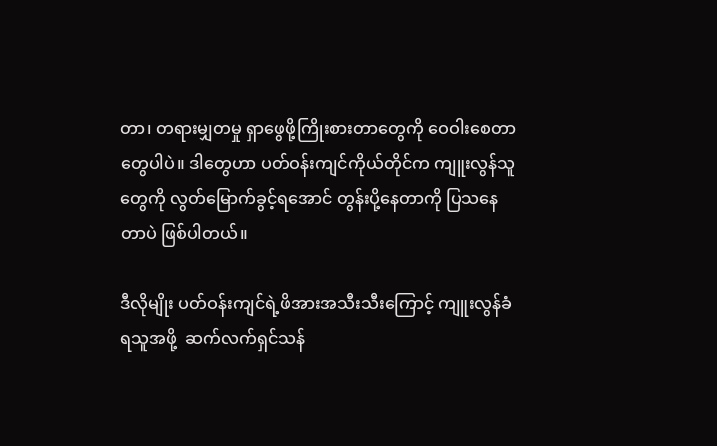တာ၊ တရားမျှတမှု ရှာဖွေဖို့ကြိုးစားတာတွေကို ဝေဝါးစေတာတွေပါပဲ။ ဒါတွေဟာ ပတ်ဝန်းကျင်ကိုယ်တိုင်က ကျူးလွန်သူတွေကို လွတ်မြောက်ခွင့်ရအောင် တွန်းပို့နေတာကို ပြသနေတာပဲ ဖြစ်ပါတယ်။

ဒီလိုမျိုး ပတ်ဝန်းကျင်ရဲ့ဖိအားအသီးသီးကြောင့် ကျူးလွန်ခံရသူအဖို့  ဆက်လက်ရှင်သန်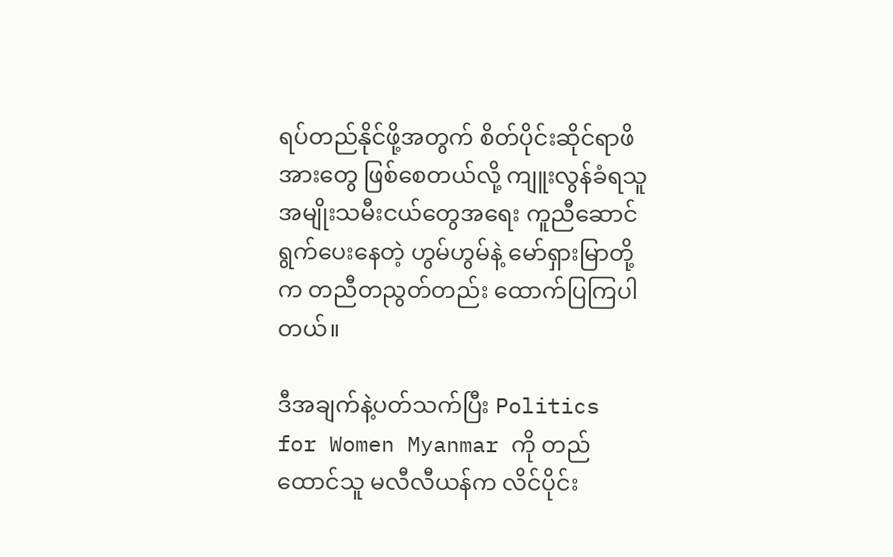ရပ်တည်နိုင်ဖို့အတွက် စိတ်ပိုင်းဆိုင်ရာဖိအားတွေ ဖြစ်စေတယ်လို့ ကျူးလွန်ခံရသူ အမျိုးသမီးငယ်တွေအရေး ကူညီဆောင်ရွက်ပေးနေတဲ့ ဟွမ်ဟွမ်နဲ့ မော်ရှားမြာတို့ က တညီတညွတ်တည်း ထောက်ပြကြပါတယ်။

ဒီအချက်နဲ့ပတ်သက်ပြီး Politics for Women Myanmar ကို တည်ထောင်သူ မလီလီယန်က လိင်ပိုင်း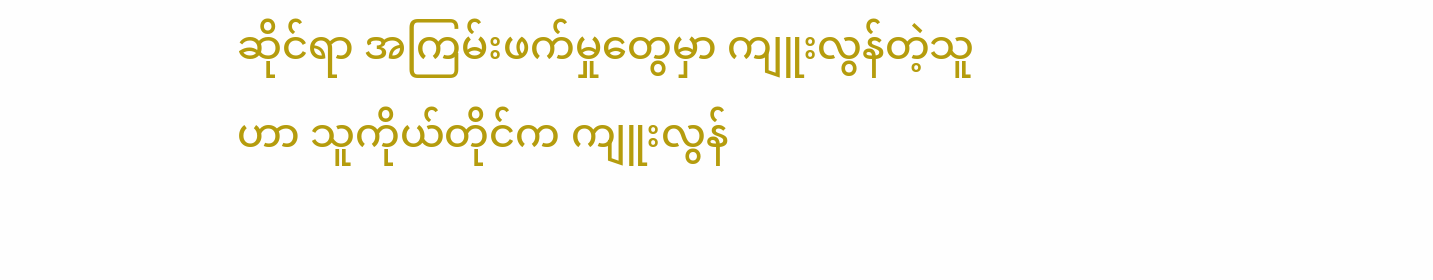ဆိုင်ရာ အကြမ်းဖက်မှုတွေမှာ ကျူးလွန်တဲ့သူဟာ သူကိုယ်တိုင်က ကျူးလွန်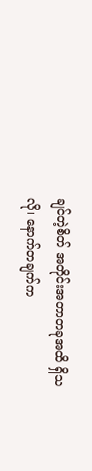ချင်တဲ့စိတ် အတိုင်းအတာတခုအထိ ရှိသလို၊ နောက်တချက်က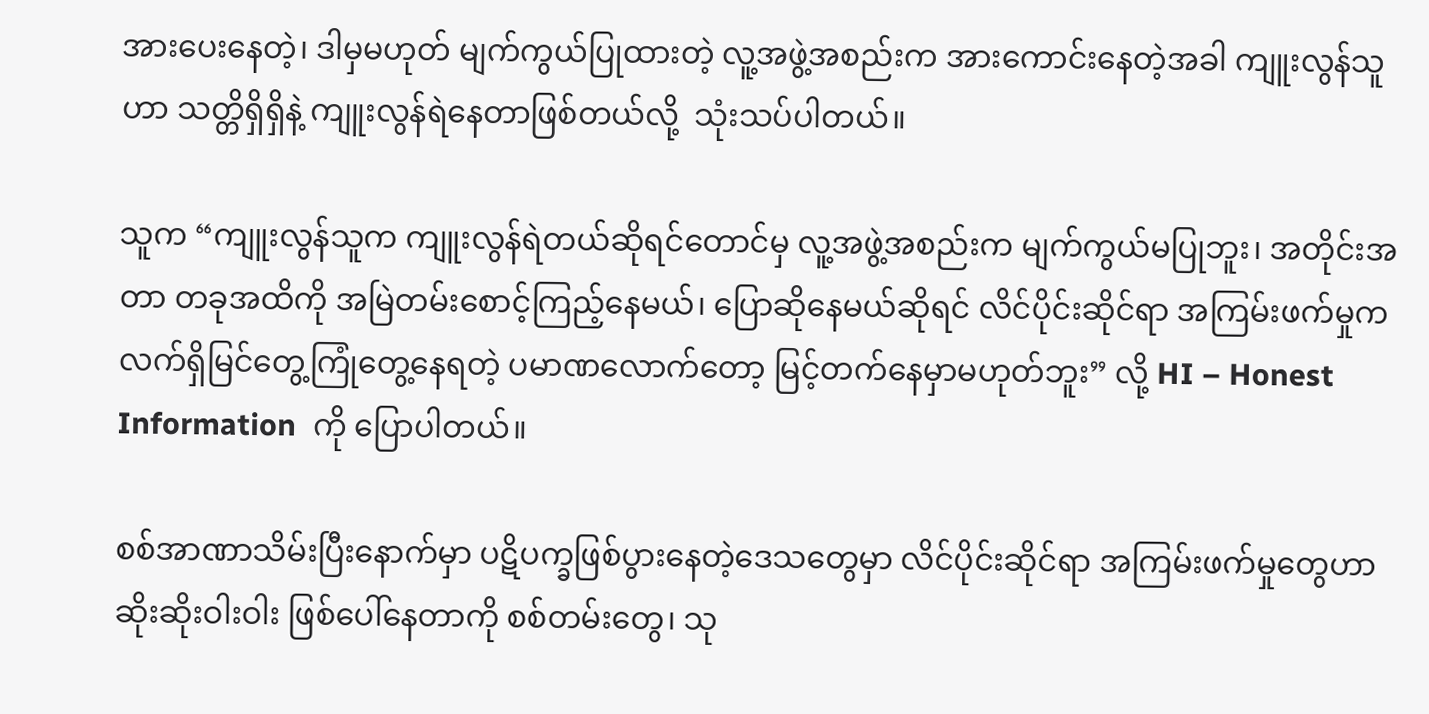အားပေးနေတဲ့၊ ဒါမှမဟုတ် မျက်ကွယ်ပြုထားတဲ့ လူ့အဖွဲ့အစည်းက အားကောင်းနေတဲ့အခါ ကျူးလွန်သူဟာ သတ္တိရှိရှိနဲ့ ကျူးလွန်ရဲနေတာဖြစ်တယ်လို့  သုံးသပ်ပါတယ်။

သူက “ကျူးလွန်သူက ကျူးလွန်ရဲတယ်ဆိုရင်တောင်မှ လူ့အဖွဲ့အစည်းက မျက်ကွယ်မပြုဘူး၊ အတိုင်းအတာ တခုအထိကို အမြဲတမ်းစောင့်ကြည့်နေမယ်၊ ပြောဆိုနေမယ်ဆိုရင် လိင်ပိုင်းဆိုင်ရာ အကြမ်းဖက်မှုက လက်ရှိမြင်တွေ့ကြုံတွေ့နေရတဲ့ ပမာဏလောက်တော့ မြင့်တက်နေမှာမဟုတ်ဘူး” လို့ HI – Honest Information  ကို ပြောပါတယ်။

စစ်အာဏာသိမ်းပြီးနောက်မှာ ပဋိပက္ခဖြစ်ပွားနေတဲ့ဒေသတွေမှာ လိင်ပိုင်းဆိုင်ရာ အကြမ်းဖက်မှုတွေဟာ ဆိုးဆိုးဝါးဝါး ဖြစ်ပေါ်နေတာကို စစ်တမ်းတွေ၊ သု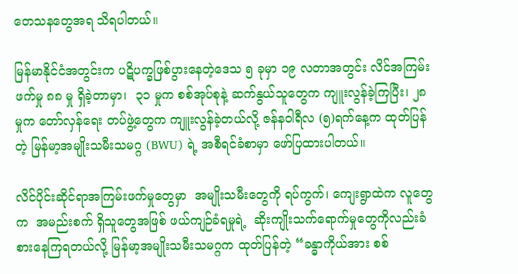တေသနတွေအရ သိရပါတယ်။

မြန်မာနိုင်ငံအတွင်းက ပဋိပက္ခဖြစ်ပွားနေတဲ့ဒေသ ၅ ခုမှာ ၁၉ လတာအတွင်း လိင်အကြမ်းဖက်မှု ၈၈ မှု ရှိခဲ့တာမှာ၊  ၃၁ မှုက စစ်အုပ်စုနဲ့ ဆက်နွယ်သူတွေက ကျူးလွန်ခဲ့ကြပြီး၊ ၂၈ မှုက တော်လှန်ရေး တပ်ဖွဲ့တွေက ကျူးလွန်ခဲ့တယ်လို့ ဇန်နဝါရီလ (၅)ရက်နေ့က ထုတ်ပြန်တဲ့ မြန်မာ့အမျိုးသမီးသမဂ္ဂ (BWU) ရဲ့ အစီရင်ခံစာမှာ ဖော်ပြထားပါတယ်။

လိင်ပိုင်းဆိုင်ရာအကြမ်းဖက်မှုတွေမှာ  အမျိုးသမီးတွေကို ရပ်ကွက်၊ ကျေးရွာထဲက လူတွေက  အမည်းစက် ရှိသူတွေအဖြစ် ဖယ်ကျဉ်ခံရမှုရဲ့  ဆိုးကျိုးသက်ရောက်မှုတွေကိုလည်းခံစားနေကြရတယ်လို့ မြန်မာ့အမျိုးသမီးသမဂ္ဂက ထုတ်ပြန်တဲ့ “ခန္ဓာကိုယ်အား စစ်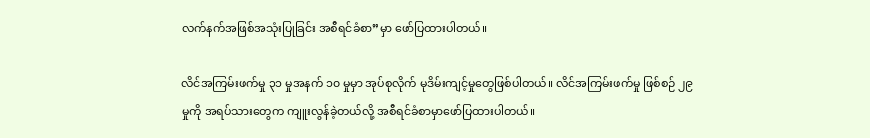လက်နက်အဖြစ်အသုံးပြုခြင်း အစီရင်ခံစာ”မှာ ဖော်ပြထားပါတယ်။

လိင်အကြမ်းဖက်မှု ၃၁ မှုအနက် ၁၀ မှုမှာ အုပ်စုလိုက် မုဒိမ်းကျင့်မှုတွေဖြစ်ပါတယ်။ လိင်အကြမ်းဖက်မှု ဖြစ်စဉ် ၂၉ မှုကို အရပ်သားတွေက ကျူးလွန်ခဲ့တယ်လို့ အစီရင်ခံစာမှာဖော်ပြထားပါတယ်။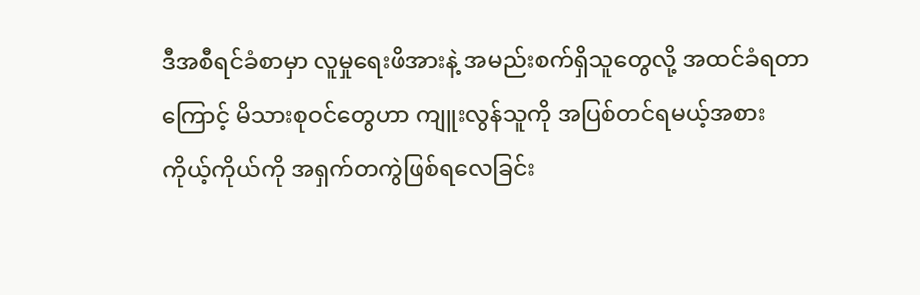ဒီအစီရင်ခံစာမှာ လူမှုရေးဖိအားနဲ့ အမည်းစက်ရှိသူတွေလို့ အထင်ခံရတာကြောင့် မိသားစုဝင်တွေဟာ ကျူးလွန်သူကို အပြစ်တင်ရမယ့်အစား ကိုယ့်ကိုယ်ကို အရှက်တကွဲဖြစ်ရလေခြင်း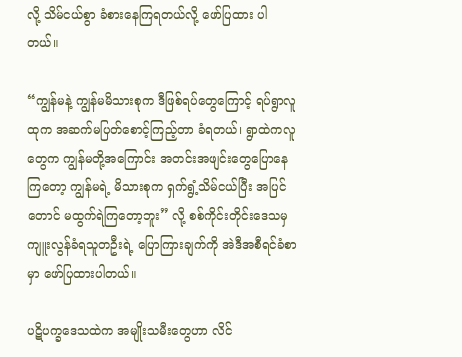လို့ သိမ်ငယ်စွာ ခံစားနေကြရတယ်လို့ ဖော်ပြထား ပါတယ်။

“ကျွန်မနဲ့ ကျွန်မမိသားစုက ဒီဖြစ်ရပ်တွေကြောင့် ရပ်ရွာလူထုက အဆက်မပြတ်စောင့်ကြည့်တာ ခံရတယ်၊ ရွာထဲကလူတွေက ကျွန်မတို့အကြောင်း အတင်းအဖျင်းတွေပြောနေကြတော့ ကျွန်မရဲ့ မိသားစုက ရှက်ရွံ့သိမ်ငယ်ပြီး အပြင်တောင် မထွက်ရဲကြတော့ဘူး” လို့ စစ်ကိုင်းတိုင်းဒေသမှ  ကျူးလွန်ခံရသူတဦးရဲ့ ပြောကြားချက်ကို အဲဒီအစီရင်ခံစာမှာ ဖော်ပြထားပါတယ်။

ပဋိပက္ခဒေသထဲက အမျိုးသမီးတွေဟာ လိင်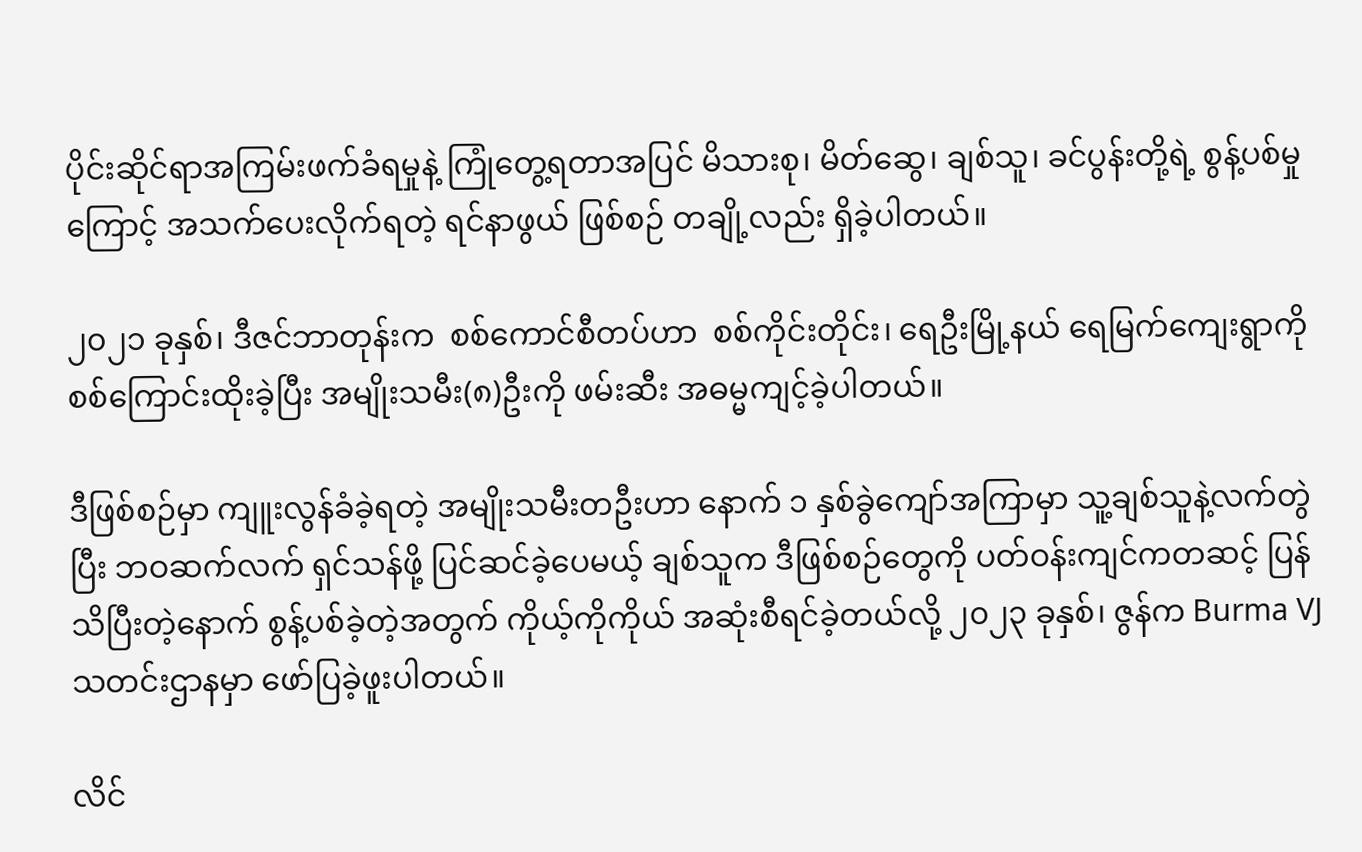ပိုင်းဆိုင်ရာအကြမ်းဖက်ခံရမှုနဲ့ ကြုံတွေ့ရတာအပြင် မိသားစု၊ မိတ်ဆွေ၊ ချစ်သူ၊ ခင်ပွန်းတို့ရဲ့ စွန့်ပစ်မှုကြောင့် အသက်ပေးလိုက်ရတဲ့ ရင်နာဖွယ် ဖြစ်စဉ် တချို့လည်း ရှိခဲ့ပါတယ်။

၂၀၂၁ ခုနှစ်၊ ဒီဇင်ဘာတုန်းက  စစ်ကောင်စီတပ်ဟာ  စစ်ကိုင်းတိုင်း၊ ရေဦးမြို့နယ် ရေမြက်ကျေးရွာကို စစ်ကြောင်းထိုးခဲ့ပြီး အမျိုးသမီး(၈)ဦးကို ဖမ်းဆီး အဓမ္မကျင့်ခဲ့ပါတယ်။

ဒီဖြစ်စဉ်မှာ ကျူးလွန်ခံခဲ့ရတဲ့ အမျိုးသမီးတဦးဟာ နောက် ၁ နှစ်ခွဲကျော်အကြာမှာ သူ့ချစ်သူနဲ့လက်တွဲပြီး ဘဝဆက်လက် ရှင်သန်ဖို့ ပြင်ဆင်ခဲ့ပေမယ့် ချစ်သူက ဒီဖြစ်စဉ်တွေကို ပတ်ဝန်းကျင်ကတဆင့် ပြန်သိပြီးတဲ့နောက် စွန့်ပစ်ခဲ့တဲ့အတွက် ကိုယ့်ကိုကိုယ် အဆုံးစီရင်ခဲ့တယ်လို့ ၂၀၂၃ ခုနှစ်၊ ဇွန်က Burma VJ သတင်းဌာနမှာ ဖော်ပြခဲ့ဖူးပါတယ်။

လိင်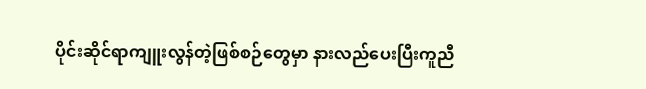ပိုင်းဆိုင်ရာကျူးလွန်တဲ့ဖြစ်စဉ်တွေမှာ နားလည်ပေးပြီးကူညီ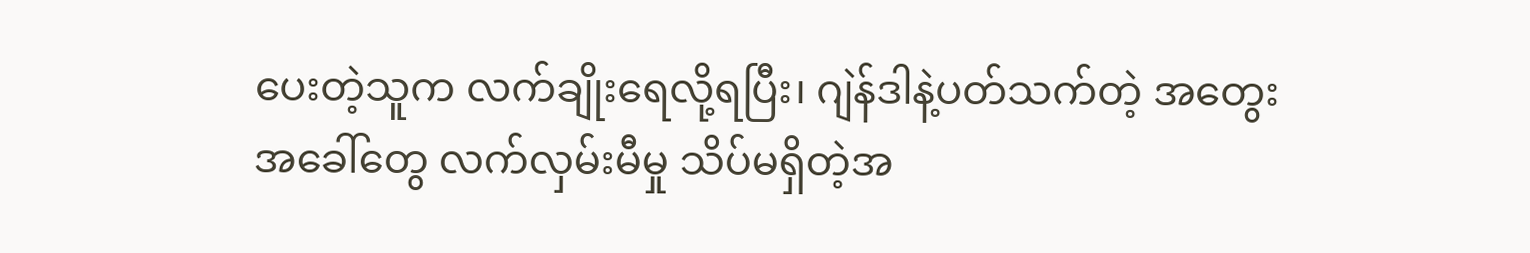ပေးတဲ့သူက လက်ချိုးရေလို့ရပြီး၊ ဂျဲန်ဒါနဲ့ပတ်သက်တဲ့ အတွေးအခေါ်တွေ လက်လှမ်းမီမှု သိပ်မရှိတဲ့အ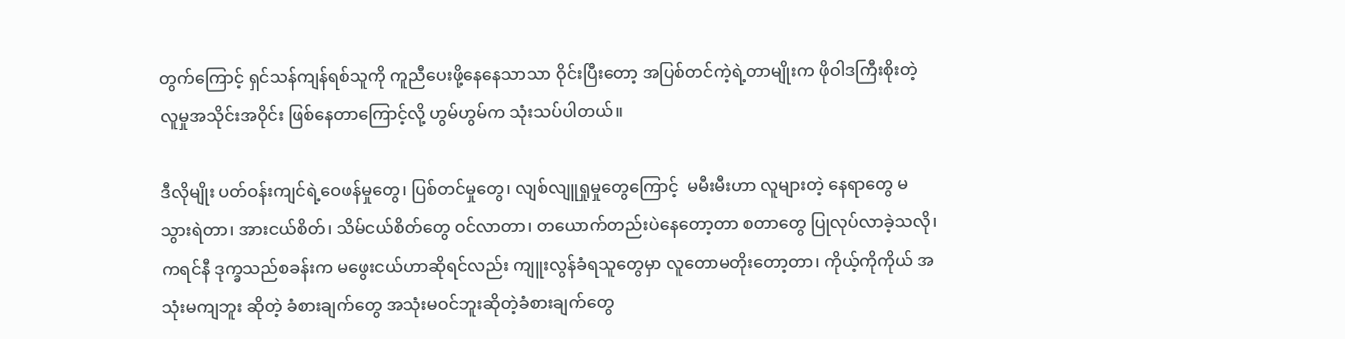တွက်ကြောင့် ရှင်သန်ကျန်ရစ်သူကို ကူညီပေးဖို့နေနေသာသာ ဝိုင်းပြီးတော့ အပြစ်တင်ကဲ့ရဲ့တာမျိုးက ဖိုဝါဒကြီးစိုးတဲ့ လူမှုအသိုင်းအဝိုင်း ဖြစ်နေတာကြောင့်လို့ ဟွမ်ဟွမ်က သုံးသပ်ပါတယ်။

ဒီလိုမျိုး ပတ်ဝန်းကျင်ရဲ့ဝေဖန်မှုတွေ၊ ပြစ်တင်မှုတွေ၊ လျစ်လျူရှုမှုတွေကြောင့်  မမီးမီးဟာ လူများတဲ့ နေရာတွေ မသွားရဲတာ၊ အားငယ်စိတ်၊ သိမ်ငယ်စိတ်တွေ ဝင်လာတာ၊ တယောက်တည်းပဲနေတော့တာ စတာတွေ ပြုလုပ်လာခဲ့သလို၊ ကရင်နီ ဒုက္ခသည်စခန်းက မဖွေးငယ်ဟာဆိုရင်လည်း ကျူးလွန်ခံရသူတွေမှာ လူတောမတိုးတော့တာ၊ ကိုယ့်ကိုကိုယ် အသုံးမကျဘူး ဆိုတဲ့ ခံစားချက်တွေ အသုံးမဝင်ဘူးဆိုတဲ့ခံစားချက်တွေ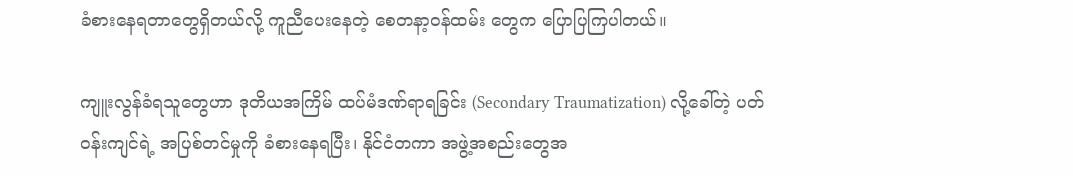ခံစားနေရတာတွေရှိတယ်လို့ ကူညီပေးနေတဲ့ စေတနာ့ဝန်ထမ်း တွေက ပြောပြကြပါတယ်။

ကျူးလွန်ခံရသူတွေဟာ ဒုတိယအကြိမ် ထပ်မံဒဏ်ရာရခြင်း (Secondary Traumatization) လို့ခေါ်တဲ့ ပတ်ဝန်းကျင်ရဲ့ အပြစ်တင်မှုကို ခံစားနေရပြီး၊ နိုင်ငံတကာ အဖွဲ့အစည်းတွေအ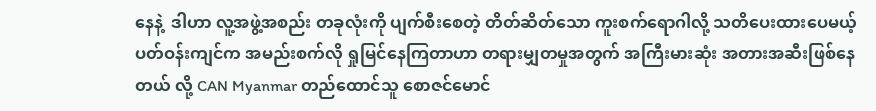နေနဲ့  ဒါဟာ လူ့အဖွဲ့အစည်း တခုလုံးကို ပျက်စီးစေတဲ့ တိတ်ဆိတ်သော ကူးစက်ရောဂါလို့ သတိပေးထားပေမယ့် ပတ်ဝန်းကျင်က အမည်းစက်လို ရှုမြင်နေကြတာဟာ တရားမျှတမှုအတွက် အကြီးမားဆုံး အတားအဆီးဖြစ်နေတယ် လို့ CAN Myanmar တည်ထောင်သူ စောဇင်မောင်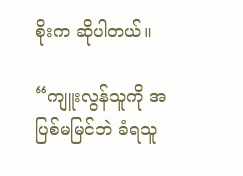စိုးက ဆိုပါတယ်။

“ကျူးလွန်သူကို အပြစ်မမြင်ဘဲ ခံရသူ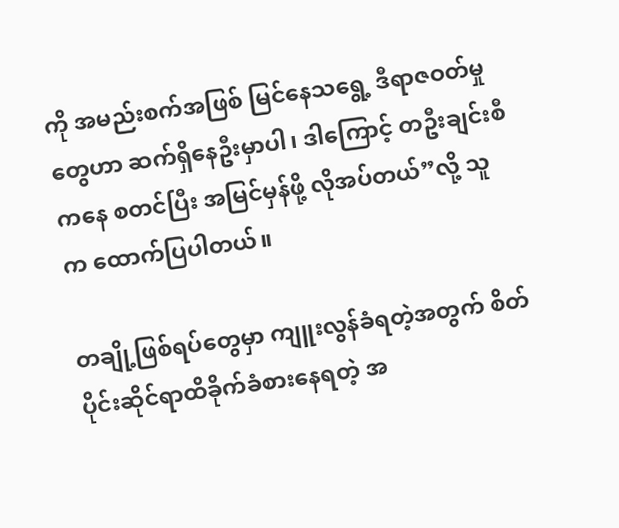ကို အမည်းစက်အဖြစ် မြင်နေသရွေ့ ဒီရာဇဝတ်မှုတွေဟာ ဆက်ရှိနေဦးမှာပါ၊ ဒါကြောင့် တဦးချင်းစီကနေ စတင်ပြီး အမြင်မှန်ဖို့ လိုအပ်တယ်”လို့ သူက ထောက်ပြပါတယ်။

တချို့ဖြစ်ရပ်တွေမှာ ကျူးလွန်ခံရတဲ့အတွက် စိတ်ပိုင်းဆိုင်ရာထိခိုက်ခံစားနေရတဲ့ အ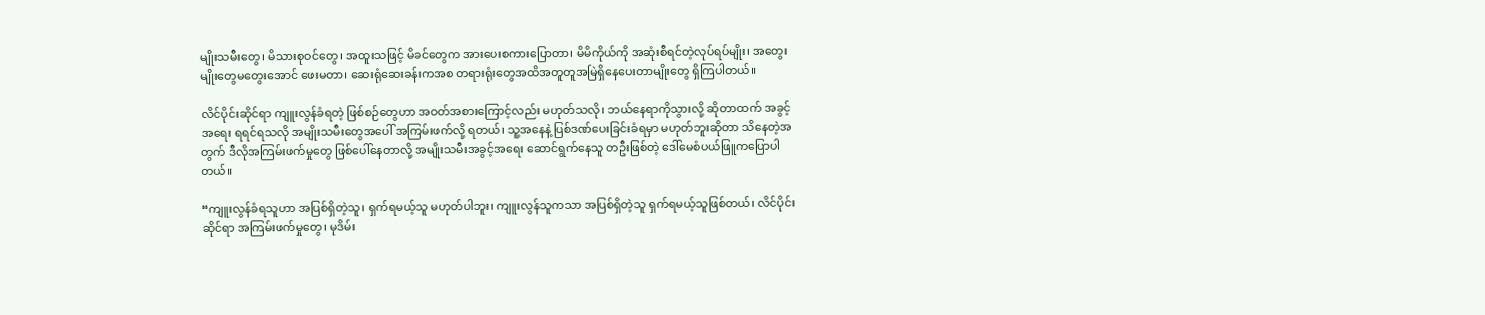မျိုးသမီးတွေ၊ မိသားစုဝင်တွေ၊ အထူးသဖြင့် မိခင်တွေက အားပေးစကားပြောတာ၊ မိမိကိုယ်ကို အဆုံးစီရင်တဲ့လုပ်ရပ်မျိုး၊ အတွေးမျိုးတွေမတွေးအောင် ဖေးမတာ၊ ဆေးရုံဆေးခန်းကအစ တရားရုံးတွေအထိအတူတူအမြဲရှိနေပေးတာမျိုးတွေ ရှိကြပါတယ်။

လိင်ပိုင်းဆိုင်ရာ ကျူးလွန်ခံရတဲ့ ဖြစ်စဉ်တွေဟာ အဝတ်အစားကြောင့်လည်း မဟုတ်သလို၊ ဘယ်နေရာကိုသွားလို့ ဆိုတာထက် အခွင့်အရေး ရရင်ရသလို အမျိုးသမီးတွေအပေါ် အကြမ်းဖက်လို့ ရတယ်၊ သူ့အနေနဲ့ ပြစ်ဒဏ်ပေးခြင်းခံရမှာ မဟုတ်ဘူးဆိုတာ သိနေတဲ့အတွက် ဒီလိုအကြမ်းဖက်မှုတွေ ဖြစ်ပေါ်နေတာလို့ အမျိုးသမီးအခွင့်အရေး ဆောင်ရွက်နေသူ တဦးဖြစ်တဲ့ ဒေါ်မေစံပယ်ဖြူကပြောပါတယ်။

“ကျူးလွန်ခံရသူဟာ အပြစ်ရှိတဲ့သူ၊ ရှက်ရမယ့်သူ မဟုတ်ပါဘူး၊ ကျူးလွန်သူကသာ အပြစ်ရှိတဲ့သူ ရှက်ရမယ့်သူဖြစ်တယ်၊ လိင်ပိုင်းဆိုင်ရာ အကြမ်းဖက်မှုတွေ၊ မုဒိမ်း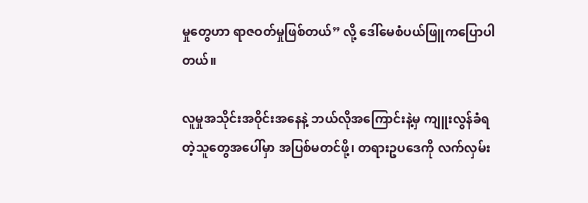မှုတွေဟာ ရာဇဝတ်မှုဖြစ်တယ်” လို့ ဒေါ်မေစံပယ်ဖြူကပြောပါတယ်။

လူမှုအသိုင်းအဝိုင်းအနေနဲ့ ဘယ်လိုအကြောင်းနဲ့မှ ကျူးလွန်ခံရတဲ့သူတွေအပေါ်မှာ အပြစ်မတင်ဖို့၊ တရားဥပဒေကို လက်လှမ်း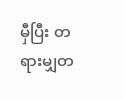မှီပြီး တရားမျှတ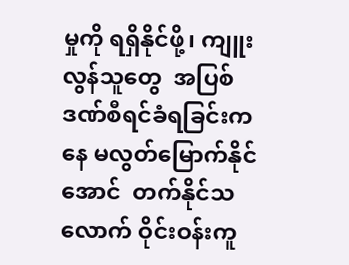မှုကို ရရှိနိုင်ဖို့၊ ကျူးလွန်သူတွေ  အပြစ်ဒဏ်စီရင်ခံရခြင်းကနေ မလွတ်မြောက်နိုင်အောင်  တက်နိုင်သလောက် ဝိုင်းဝန်းကူ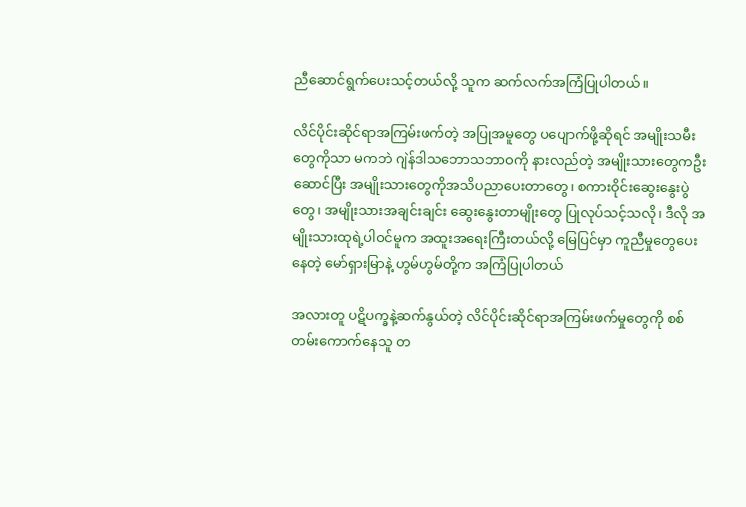ညီဆောင်ရွက်ပေးသင့်တယ်လို့ သူက ဆက်လက်အကြံပြုပါတယ်။

လိင်ပိုင်းဆိုင်ရာအကြမ်းဖက်တဲ့ အပြုအမူတွေ ပပျောက်ဖို့ဆိုရင် အမျိုးသမီးတွေကိုသာ မကဘဲ ဂျဲန်ဒါသဘောသဘာဝကို နားလည်တဲ့ အမျိုးသားတွေကဦးဆောင်ပြီး အမျိုးသားတွေကိုအသိပညာပေးတာတွေ၊ စကားဝိုင်းဆွေးနွေးပွဲတွေ၊ အမျိုးသားအချင်းချင်း ဆွေးနွေးတာမျိုးတွေ ပြုလုပ်သင့်သလို၊ ဒီလို အမျိုးသားထုရဲ့ပါဝင်မူက အထူးအရေးကြီးတယ်လို့ မြေပြင်မှာ ကူညီမှုတွေပေးနေတဲ့ မော်ရှားမြာနဲ့ ဟွမ်ဟွမ်တို့က အကြံပြုပါတယ်

အလားတူ ပဋိပက္ခနဲ့ဆက်နွယ်တဲ့ လိင်ပိုင်းဆိုင်ရာအကြမ်းဖက်မှုတွေကို စစ်တမ်းကောက်နေသူ တ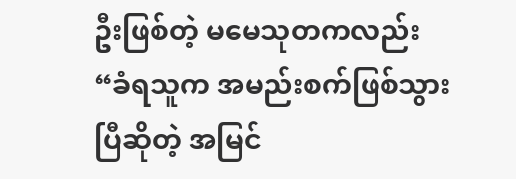ဦးဖြစ်တဲ့ မမေသုတကလည်း “ခံရသူက အမည်းစက်ဖြစ်သွားပြီဆိုတဲ့ အမြင်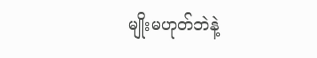မျိုးမဟုတ်ဘဲနဲ့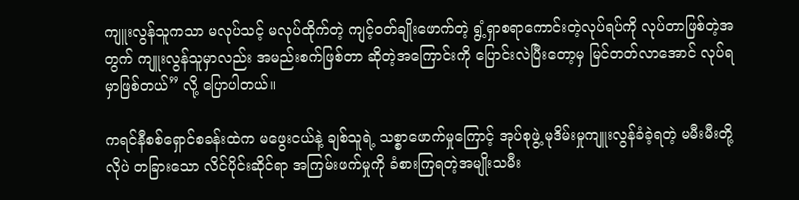ကျူးလွန်သူကသာ မလုပ်သင့် မလုပ်ထိုက်တဲ့ ကျင့်ဝတ်ချိုးဖောက်တဲ့ ရွံ့ရှာစရာကောင်းတဲ့လုပ်ရပ်ကို လုပ်တာဖြစ်တဲ့အတွက် ကျူးလွန်သူမှာလည်း အမည်းစက်ဖြစ်တာ ဆိုတဲ့အကြောင်းကို ပြောင်းလဲပြီးတော့မှ မြင်တတ်လာအောင် လုပ်ရမှာဖြစ်တယ်” လို့ ပြောပါတယ်။

ကရင်နီစစ်ရှောင်စခန်းထဲက မဖွေးငယ်နဲ့ ချစ်သူရဲ့ သစ္စာဖောက်မှုကြောင့် အုပ်စုဖွဲ့ မုဒိမ်းမှုကျူးလွန်ခံခဲ့ရတဲ့ မမီးမီးတို့လိုပဲ တခြားသော လိင်ပိုင်းဆိုင်ရာ အကြမ်းဖက်မှုကို ခံစားကြရတဲ့အမျိုးသမီး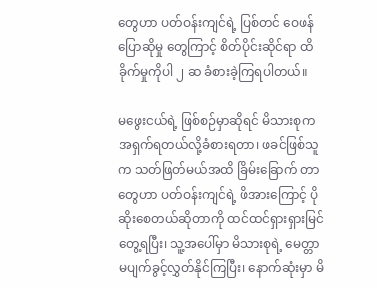တွေဟာ ပတ်ဝန်းကျင်ရဲ့ ပြစ်တင် ဝေဖန်ပြောဆိုမှု တွေကြာင့် စိတ်ပိုင်းဆိုင်ရာ ထိခိုက်မှုကိုပါ ၂ ဆ ခံစားခဲ့ကြရပါတယ်။

မဖွေးငယ်ရဲ့ ဖြစ်စဉ်မှာဆိုရင် မိသားစုက အရှက်ရတယ်လို့ခံစားရတာ၊ ဖခင်ဖြစ်သူက သတ်ဖြတ်မယ်အထိ ခြိမ်းခြောက် တာတွေဟာ ပတ်ဝန်းကျင်ရဲ့ ဖိအား‌ကြောင့် ပိုဆိုးစေတယ်ဆိုတာကို ထင်ထင်ရှားရှားမြင်တွေ့ရပြီး၊ သူ့အပေါ်မှာ မိသားစုရဲ့ မေတ္တာမပျက်ခွင့်လွှတ်နိုင်ကြပြီး၊ နောက်ဆုံးမှာ မိ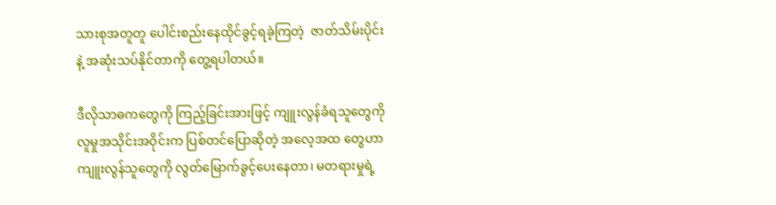သားစုအတူတူ ပေါင်းစည်းနေထိုင်ခွင့်ရခဲ့ကြတဲ့  ဇာတ်သိမ်းပိုင်းနဲ့ အဆုံးသပ်နိုင်တာကို တွေ့ရပါတယ်။

ဒီလိုသာဓကတွေကို ကြည့်ခြင်းအားဖြင့် ကျူးလွန်ခံရသူတွေကို လူမှုအသိုင်းအဝိုင်းက ပြစ်တင်ပြောဆိုတဲ့ အလေ့အထ တွေဟာ ကျူးလွန်သူတွေကို လွတ်မြောက်ခွင့်ပေးနေတာ၊ မတရားမှုရဲ့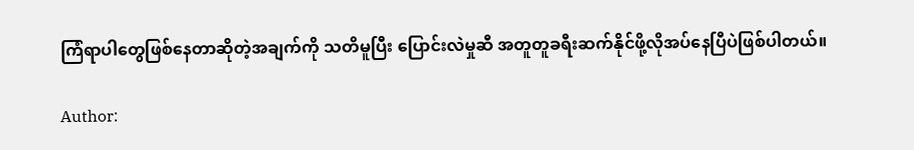ကြံရာပါတွေဖြစ်နေတာဆိုတဲ့အချက်ကို သတိမူပြီး ပြောင်းလဲမှုဆီ အတူတူခရီးဆက်နိုင်ဖို့လိုအပ်နေပြီပဲဖြစ်ပါတယ်။

Author: